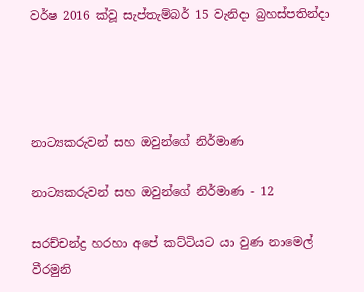වර්ෂ 2016 ක්වූ සැප්තැම්බර් 15 වැනිදා බ්‍රහස්පතින්දා




නාට්‍යකරුවන් සහ ඔවුන්ගේ නිර්මාණ

නාට්‍යකරුවන් සහ ඔවුන්ගේ නිර්මාණ - 12

සරච්චන්ද්‍ර හරහා අපේ කට්ටියට යා වුණ නාමෙල් වීරමුනි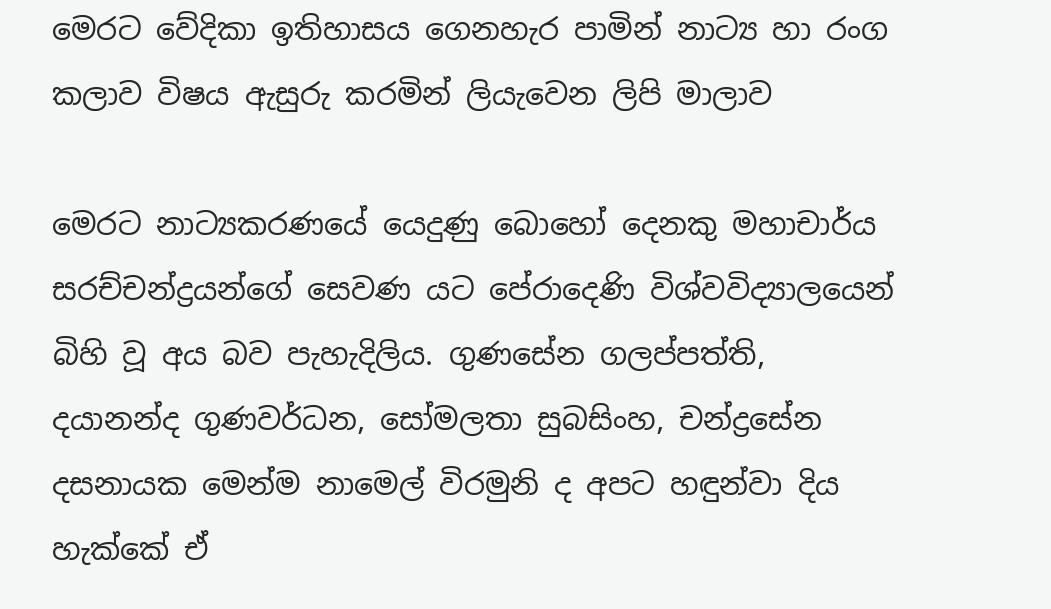මෙරට වේදිකා ඉතිහාසය ගෙනහැර පාමින් නාට්‍ය හා රංග කලාව විෂය ඇසුරු කරමින් ලියැවෙන ලිපි මාලාව

මෙරට නාට්‍යකරණයේ යෙදුණු බොහෝ දෙනකු මහාචාර්ය සරච්චන්ද්‍රයන්ගේ සෙවණ යට පේරාදෙණි විශ්වවිද්‍යාලයෙන් බිහි වූ අය බව පැහැදිලිය. ගුණසේන ගලප්පත්ති, දයානන්ද ගුණවර්ධන, සෝමලතා සුබසිංහ, චන්ද්‍රසේන දසනායක මෙන්ම නාමෙල් විරමුනි ද අපට හඳුන්වා දිය හැක්කේ ඒ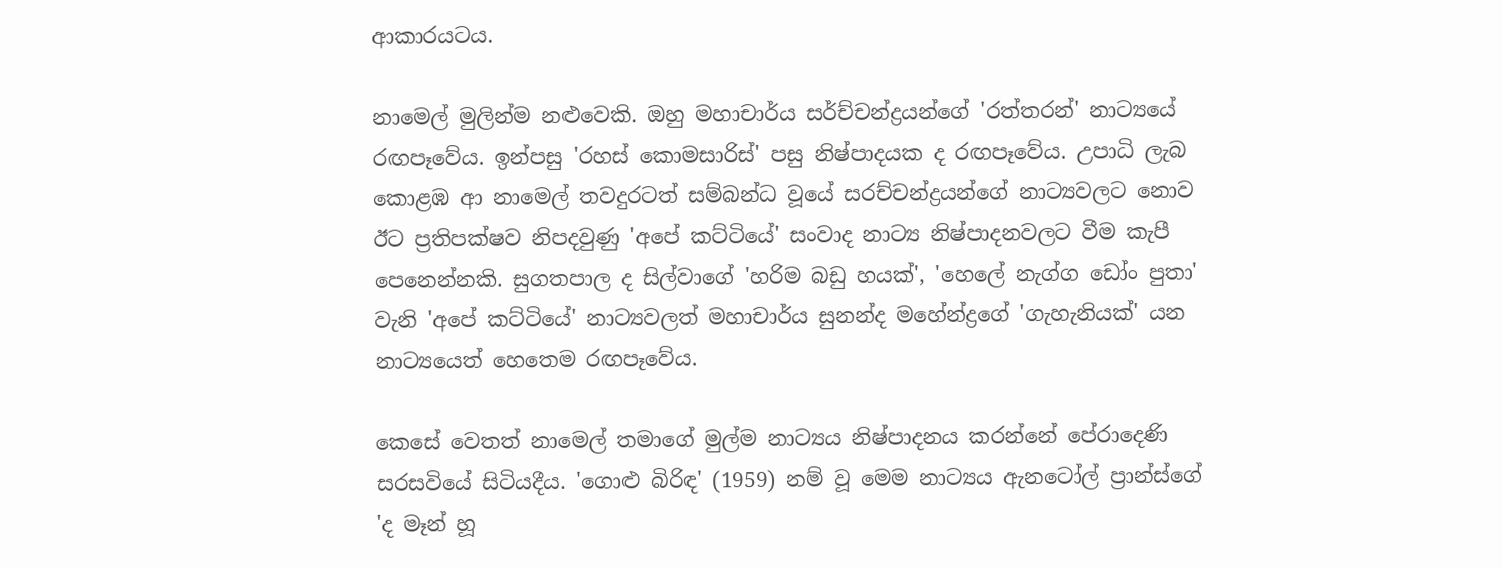ආකාරයටය.

නාමෙල් මුලින්ම නළුවෙකි. ඔහු මහාචාර්ය සර්ච්චන්ද්‍රයන්ගේ 'රත්තරන්' නාට්‍යයේ රඟපෑවේය. ඉන්පසු 'රහස් කොමසාරිස්' පසු නිෂ්පාදයක ද රඟපෑවේය. උපාධි ලැබ කොළඹ ආ නාමෙල් තවදුරටත් සම්බන්ධ වූයේ සරච්චන්ද්‍රයන්ගේ නාට්‍යවලට නොව ඊට ප්‍රතිපක්ෂව නිපදවුණු 'අපේ කට්ටියේ' සංවාද නාට්‍ය නිෂ්පාදනවලට වීම කැපී පෙනෙන්නකි. සුගතපාල ද සිල්වාගේ 'හරිම බඩු හයක්', 'හෙලේ නැග්ග ඩෝං පුතා' වැනි 'අපේ කට්ටියේ' නාට්‍යවලත් මහාචාර්ය සුනන්ද මහේන්ද්‍රගේ 'ගැහැනියක්' යන නාට්‍යයෙත් හෙතෙම රඟපෑවේය.

කෙසේ වෙතත් නාමෙල් තමාගේ මුල්ම නාට්‍යය නිෂ්පාදනය කරන්නේ පේරාදෙණි සරසවියේ සිටියදීය. 'ගොළු බිරිඳ' (1959) නම් වූ මෙම නාට්‍යය ඇනටෝල් ප්‍රාන්ස්ගේ 'ද මෑන් හූ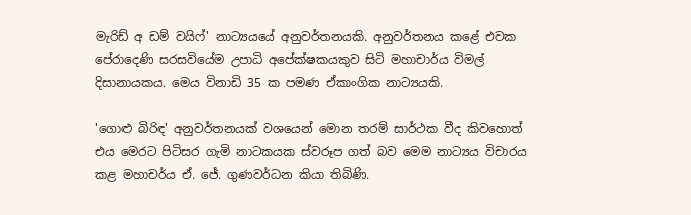මැරිඩ් අ ඩම් වයිෆ්' නාට්‍යයයේ අනුවර්තනයකි. අනුවර්තනය කළේ එවක පේරාදෙණි සරසවියේම උපාධි අපේක්ෂකයකුව සිටි මහාචාර්ය විමල් දිසානායකය. මෙය විනාඩි 35 ක පමණ ඒකාංගික නාට්‍යයකි.

'ගොළු බිරිඳ' අනුවර්තනයක් වශයෙන් මොන තරම් සාර්ථක වීද කිවහොත් එය මෙරට පිටිසර ගැමි නාටකයක ස්වරූප ගත් බව මෙම නාට්‍යය විචාරය කළ මහාචර්ය ඒ. ජේ. ගුණවර්ධන කියා තිබිණි.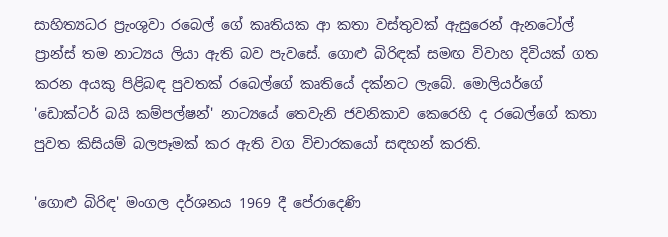සාහිත්‍යධර ප්‍රැංශුවා රබෙල් ගේ කෘතියක ආ කතා වස්තුවක් ඇසුරෙන් ඇනටෝල් ප්‍රාන්ස් තම නාට්‍යය ලියා ඇති බව පැවසේ. ගොළු බිරිඳක් සමඟ විවාහ දිවියක් ගත කරන අයකු පිළිබඳ පුවතක් රබෙල්ගේ කෘතියේ දක්නට ලැබේ. මොලියර්ගේ 'ඩොක්ටර් බයි කම්පල්ෂන්' නාට්‍යයේ තෙවැනි ජවනිකාව කෙරෙහි ද රබෙල්ගේ කතා පුවත කිසියම් බලපෑමක් කර ඇති වග විචාරකයෝ සඳහන් කරති.

'ගොළු බිරිඳ' මංගල දර්ශනය 1969 දී පේරාදෙණි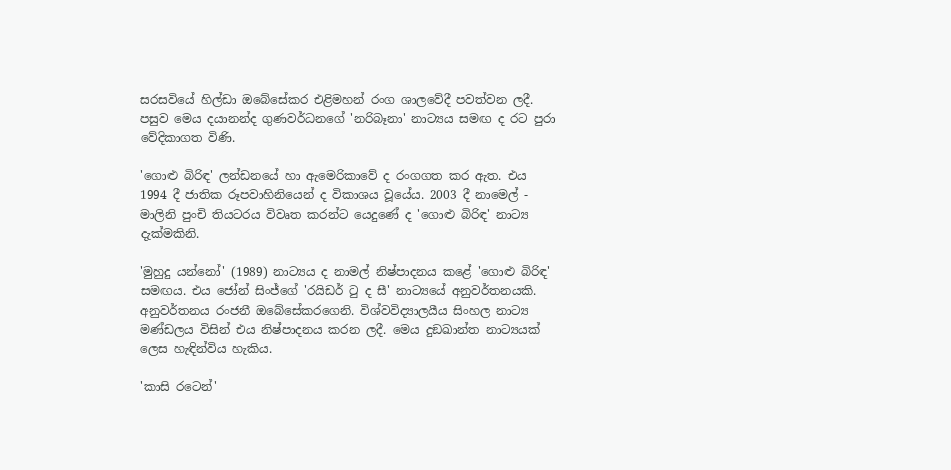සරසවියේ හිල්ඩා ඔබේසේකර එළිමහන් රංග ශාලවේදී පවත්වන ලදී. පසුව මෙය දයානන්ද ගුණවර්ධනගේ 'නරිබෑනා' නාට්‍යය සමඟ ද රට පුරා වේදිකාගත විණි.

'ගොළු බිරිඳ' ලන්ඩනයේ හා ඇමෙරිකාවේ ද රංගගත කර ඇත. එය 1994 දී ජාතික රූපවාහිනියෙන් ද විකාශය වූයේය. 2003 දී නාමෙල් - මාලිනි පුංචි තියටරය විවෘත කරන්ට යෙදුණේ ද 'ගොළු බිරිඳ' නාට්‍ය දැක්මකිනි.

'මුහුදු යන්නෝ' (1989) නාට්‍යය ද නාමල් නිෂ්පාදනය කළේ 'ගොළු බිරිඳ' සමඟය. එය ජෝන් සිංජ්ගේ 'රයිඩර් ටු ද සී' නාට්‍යයේ අනුවර්තනයකි. අනුවර්තනය රංජනී ඔබේසේකරගෙනි. විශ්වවිද්‍යාලයීය සිංහල නාට්‍ය මණ්ඩලය විසින් එය නිෂ්පාදනය කරන ලදී. මෙය දුඞඛාන්ත නාට්‍යයක් ලෙස හැඳින්විය හැකිය.

'කාසි රටෙන්'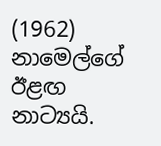(1962) නාමෙල්ගේ ඊළඟ නාට්‍යයි.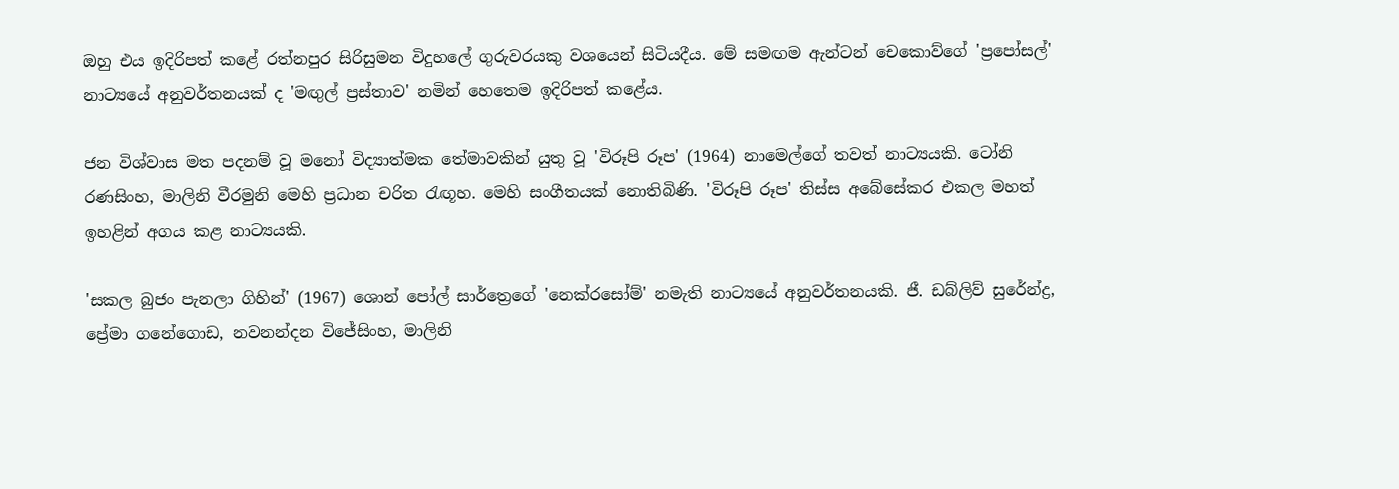ඔහු එය ඉදිරිපත් කළේ රත්නපුර සිරිසුමන විදුහලේ ගුරුවරයකු වශයෙන් සිටියදීය. මේ සමඟම ඇන්ටන් චෙකොව්ගේ 'ප්‍රපෝසල්' නාට්‍යයේ අනුවර්තනයක් ද 'මඟුල් ප්‍රස්තාව' නමින් හෙතෙම ඉදිරිපත් කළේය.

ජන විශ්වාස මත පදනම් වූ මනෝ විද්‍යාත්මක තේමාවකින් යුතු වූ 'විරූපි රූප' (1964) නාමෙල්ගේ තවත් නාට්‍යයකි. ටෝනි රණසිංහ, මාලිනි වීරමුනි මෙහි ප්‍රධාන චරිත රැඟූහ. මෙහි සංගීතයක් නොතිබිණි. 'විරූපි රූප' තිස්ස අබේසේකර එකල මහත් ඉහළින් අගය කළ නාට්‍යයකි.

'සකල බුජං පැනලා ගිහින්' (1967) ශොන් පෝල් සාර්ත්‍රෙගේ 'නෙක්රසෝම්' නමැති නාට්‍යයේ අනුවර්තනයකි. ජී. ඩබ්ලිව් සුරේන්ද්‍ර, ප්‍රේමා ගනේගොඩ, නවනන්දන විජේසිංහ, මාලිනි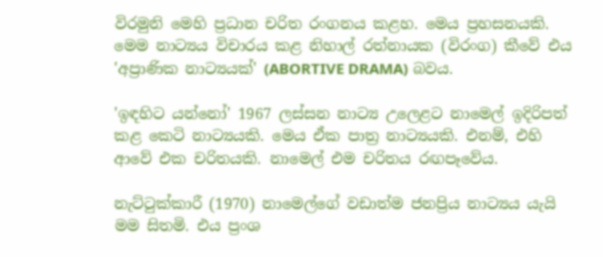විරමුනි මෙහි ප්‍රධාන චරිත රංගනය කළහ. මෙය ප්‍රහසනයකි. මෙම නාට්‍යය විචාරය කළ නිහාල් රත්නායක (විරංග) කීවේ එය 'අප්‍රාණික නාට්‍යයක්' (ABORTIVE DRAMA) බවය.

'ඉඳහිට යන්නෝ' 1967 ලස්සන නාට්‍ය උලෙළට නාමෙල් ඉදිරිපත් කළ කෙටි නාට්‍යයකි. මෙය ඒක පාත්‍ර නාට්‍යයකි. එනම්, එහි ආවේ එක චරිතයකි. නාමෙල් එම චරිතය රඟපෑවේය.

නැට්ටුක්කාරී (1970) නාමෙල්ගේ වඩාත්ම ජනප්‍රිය නාට්‍යය යැයි මම සිතමි. එය ප්‍රංශ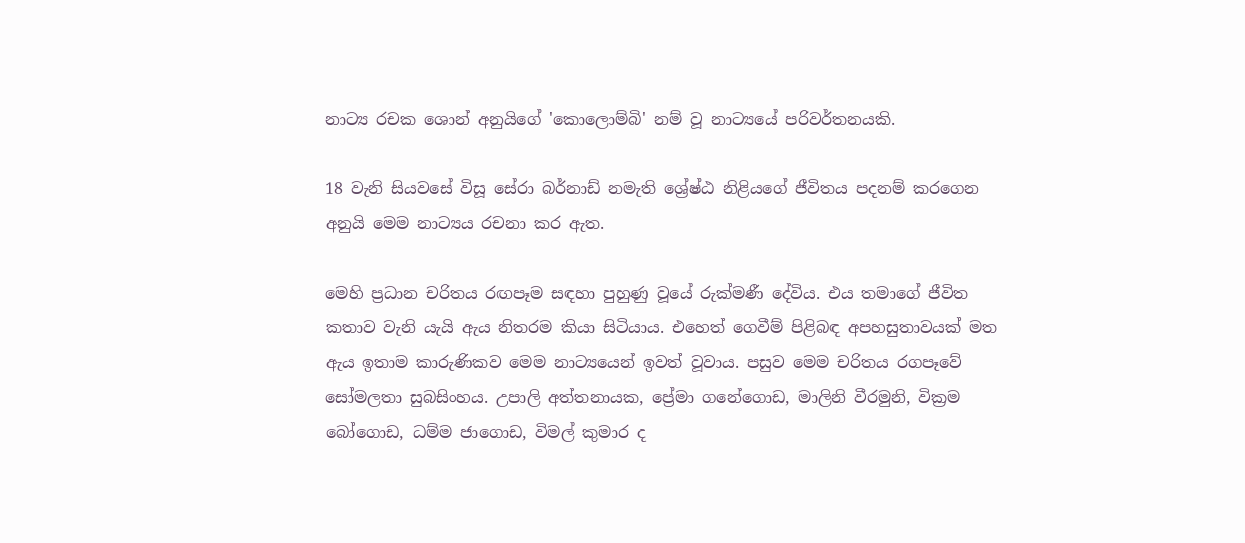නාට්‍ය රචක ශොන් අනුයිගේ 'කොලොම්බි' නම් වූ නාට්‍යයේ පරිවර්තනයකි.

18 වැනි සියවසේ විසූ සේරා බර්නාඩ් නමැති ශ්‍රේෂ්ඨ නිළියගේ ජීවිතය පදනම් කරගෙන අනුයි මෙම නාට්‍යය රචනා කර ඇත.

මෙහි ප්‍රධාන චරිතය රඟපෑම සඳහා පුහුණු වූයේ රුක්මණී දේවිය. එය තමාගේ ජීවිත කතාව වැනි යැයි ඇය නිතරම කියා සිටියාය. එහෙත් ගෙවීම් පිළිබඳ අපහසුතාවයක් මත ඇය ඉතාම කාරුණිකව මෙම නාට්‍යයෙන් ඉවත් වූවාය. පසුව මෙම චරිතය රගපෑවේ සෝමලතා සුබසිංහය. උපාලි අත්තනායක, ප්‍රේමා ගනේගොඩ, මාලිනි වීරමුනි, වික්‍රම බෝගොඩ, ධම්ම ජාගොඩ, විමල් කුමාර ද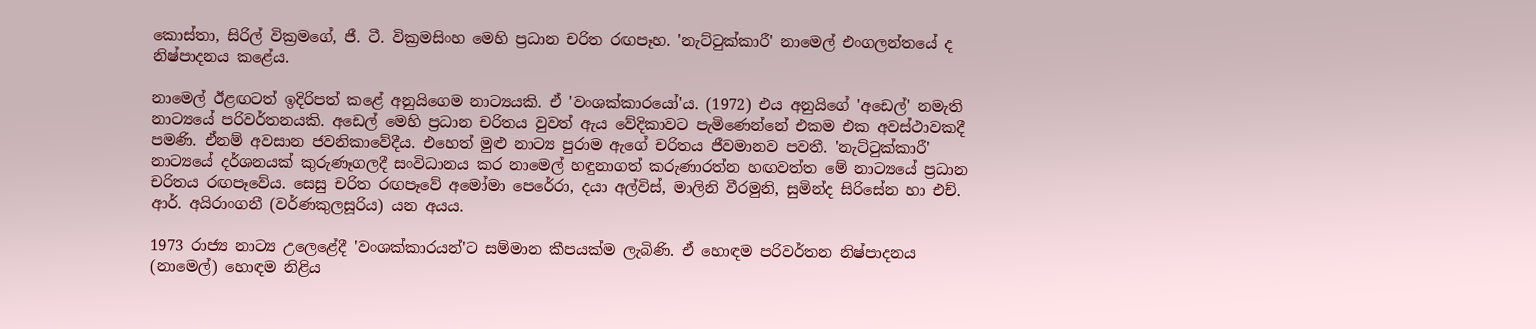කොස්තා, සිරිල් වික්‍රමගේ, ජී. ටී. වික්‍රමසිංහ මෙහි ප්‍රධාන චරිත රඟපෑහ. 'නැට්ටුක්කාරී' නාමෙල් එංගලන්තයේ ද නිෂ්පාදනය කළේය.

නාමෙල් ඊළඟටත් ඉදිරිපත් කළේ අනුයිගෙම නාට්‍යයකි. ඒ 'වංශක්කාරයෝ'ය. (1972) එය අනුයිගේ 'අඩෙල්' නමැති නාට්‍යයේ පරිවර්තනයකි. අඩෙල් මෙහි ප්‍රධාන චරිතය වුවත් ඇය වේදිකාවට පැමිණෙන්නේ එකම එක අවස්ථාවකදී පමණි. ඒනම් අවසාන ජවනිකාවේදීය. එහෙත් මුළු නාට්‍ය පුරාම ඇගේ චරිතය ජීවමානව පවතී. 'නැට්ටුක්කාරී' නාට්‍යයේ දර්ශනයක් කුරුණෑගලදී සංවිධානය කර නාමෙල් හඳුනාගත් කරුණාරත්න හඟවත්ත මේ නාට්‍යයේ ප්‍රධාන චරිතය රඟපෑවේය. සෙසු චරිත රඟපෑවේ අමෝමා පෙරේරා, දයා අල්විස්, මාලිනි වීරමුනි, සුමින්ද සිරිසේන හා එච්. ආර්. අයිරාංගනී (වර්ණකුලසූරිය) යන අයය.

1973 රාජ්‍ය නාට්‍ය උලෙළේදී 'වංශක්කාරයන්'ට සම්මාන කීපයක්ම ලැබිණි. ඒ හොඳම පරිවර්තන නිෂ්පාදනය (නාමෙල්) හොඳම නිළිය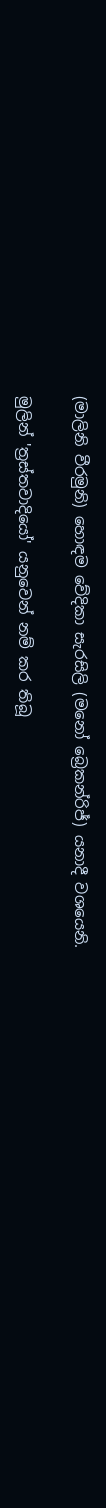(මාලිනි වීරමුනි) හොඳම වේදිකා සැරසිලි (මනෝ බ්‍රෙකන්රිජ්) යනාදී වශයෙනි.

මුලින් 'ත්‍රස්තවාදියෝ' යනුවෙන් නම් කර තිබූ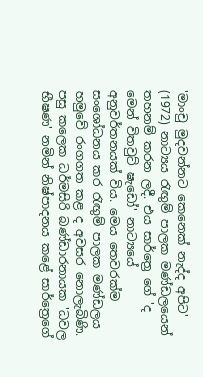'මාංචු මුදවන්නට කෙනෙක් නැද්ද අපිට' (1972) නාට්‍යය රැඟුම් පාලක මණ්ඩලයෙන් තහනම් කරන ලදී. එය සාර්ත්‍රෙ ගේ 'ද මෙන් විතවුට් ෂැඩෝ' නාට්‍යයේ අනුවර්තනයක් විය. මෙය තෙවරක්ම සංශෝධනය කර රැඟුම් පාලක මණ්ඩලය හමුවේ රංගගත කළ ද අවසර නොලැබිණි. පසු කලෙක ධර්මසිරි බණ්ඩාරනායක 'ධවල භීෂණ' නමින් නිෂ්පාදනය කළේ සාර්ත්‍රෙගේ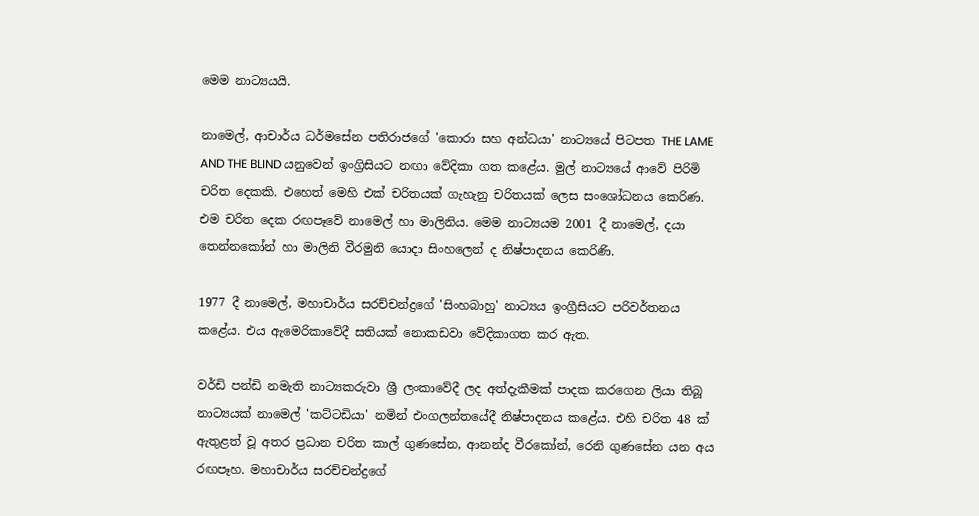මෙම නාට්‍යයයි.

නාමෙල්, ආචාර්ය ධර්මසේන පතිරාජගේ 'කොරා සහ අන්ධයා' නාට්‍යයේ පිටපත THE LAME AND THE BLIND යනුවෙන් ඉංග්‍රිසියට නඟා වේදිකා ගත කළේය. මුල් නාට්‍යයේ ආවේ පිරිමි චරිත දෙකකි. එහෙත් මෙහි එක් චරිතයක් ගැහැනු චරිතයක් ලෙස සංශෝධනය කෙරිණ. එම චරිත දෙක රඟපෑවේ නාමෙල් හා මාලිනිය. මෙම නාට්‍යයම 2001 දී නාමෙල්, දයා තෙන්නකෝන් හා මාලිනි වීරමුනි යොදා සිංහලෙන් ද නිෂ්පාදනය කෙරිණි.

1977 දී නාමෙල්, මහාචාර්ය සරච්චන්ද්‍රගේ 'සිංහබාහු' නාට්‍යය ඉංග්‍රීසියට පරිවර්තනය කළේය. එය ඇමෙරිකාවේදී සතියක් නොකඩවා වේදිකාගත කර ඇත.

වර්ඩි පන්ඩි නමැති නාට්‍යකරුවා ශ්‍රී ලංකාවේදී ලද අත්දැකීමක් පාදක කරගෙන ලියා තිබූ නාට්‍යයක් නාමෙල් 'කට්ටඩියා' නමින් එංගලන්තයේදී නිෂ්පාදනය කළේය. එහි චරිත 48 ක් ඇතුළත් වූ අතර ප්‍රධාන චරිත කාල් ගුණසේන, ආනන්ද වීරකෝන්, රෙනි ගුණසේන යන අය රඟපෑහ. මහාචාර්ය සරච්චන්ද්‍රගේ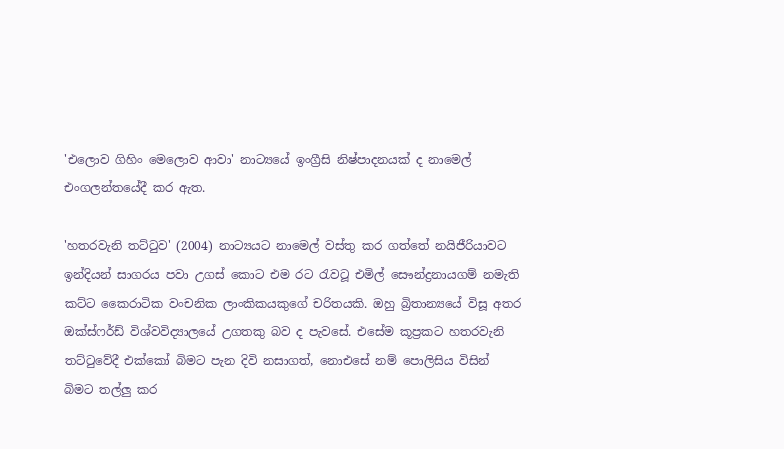'එලොව ගිහිං මෙලොව ආවා' නාට්‍යයේ ඉංග්‍රීසි නිෂ්පාදනයක් ද නාමෙල් එංගලන්තයේදී කර ඇත.

'හතරවැනි තට්ටුව' (2004) නාට්‍යයට නාමෙල් වස්තු කර ගත්තේ නයිජීරියාවට ඉන්දියන් සාගරය පවා උගස් කොට එම රට රැවටූ එමිල් සෞන්ද්‍රනායගම් නමැති කට්ට කෛරාටික වංචනික ලාංකිකයකුගේ චරිතයකි. ඔහු බ්‍රිතාන්‍යයේ විසූ අතර ඔක්ස්ෆර්ඩ් විශ්වවිද්‍යාලයේ උගතකු බව ද පැවසේ. එසේම කූප්‍රකට හතරවැනි තට්ටුවේදී එක්කෝ බිමට පැන දිවි නසාගත්, නොඑසේ නම් පොලිසිය විසින් බිමට තල්ලු කර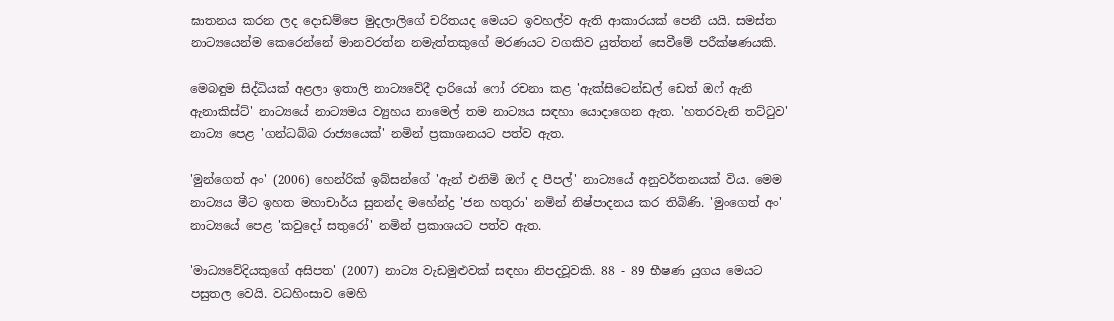ඝාතනය කරන ලද දොඩම්පෙ මුදලාලිගේ චරිතයද මෙයට ඉවහල්ව ඇති ආකාරයක් පෙනී යයි. සමස්ත නාට්‍යයෙන්ම කෙරෙන්නේ මානවරත්න නමැත්තකුගේ මරණයට වගකිව යුත්තන් සෙවීමේ පරීක්ෂණයකි.

මෙබඳුම සිද්ධියක් අළලා ඉතාලි නාට්‍යවේදී දාරියෝ ෆෝ රචනා කළ 'ඇක්සිටෙන්ඩල් ඩෙත් ඔෆ් ඇනි ඇනාකිස්ට්' නාට්‍යයේ නාට්‍යමය ව්‍යුහය නාමෙල් තම නාට්‍යය සඳහා යොදාගෙන ඇත. 'හතරවැනි තට්ටුව' නාට්‍ය පෙළ 'ගන්ධබ්බ රාජ්‍යයෙක්' නමින් ප්‍රකාශනයට පත්ව ඇත.

'මුන්ගෙත් අං' (2006) හෙන්රික් ඉබ්සන්ගේ 'ඇන් එනිමි ඔෆ් ද පීපල්' නාට්‍යයේ අනුවර්තනයක් විය. මෙම නාට්‍යය මීට ඉහත මහාචාර්ය සුනන්ද මහේන්ද්‍ර 'ජන හතුරා' නමින් නිෂ්පාදනය කර තිබිණි. 'මුංගෙත් අං' නාට්‍යයේ පෙළ 'කවුදෝ සතුරෝ' නමින් ප්‍රකාශයට පත්ව ඇත.

'මාධ්‍යවේදියකුගේ අසිපත' (2007) නාට්‍ය වැඩමුළුවක් සඳහා නිපදවූවකි. 88 - 89 භීෂණ යුගය මෙයට පසුතල වෙයි. වධහිංසාව මෙහි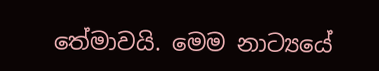තේමාවයි. මෙම නාට්‍යයේ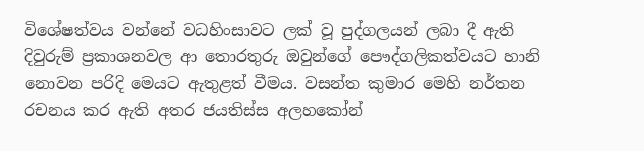විශේෂත්වය වන්නේ වධහිංසාවට ලක් වූ පුද්ගලයන් ලබා දී ඇති දිවුරුම් ප්‍රකාශනවල ආ තොරතුරු ඔවුන්ගේ පෞද්ගලිකත්වයට හානි නොවන පරිදි මෙයට ඇතුළත් වීමය. වසන්ත කුමාර මෙහි නර්තන රචනය කර ඇති අතර ජයතිස්ස අලහකෝන්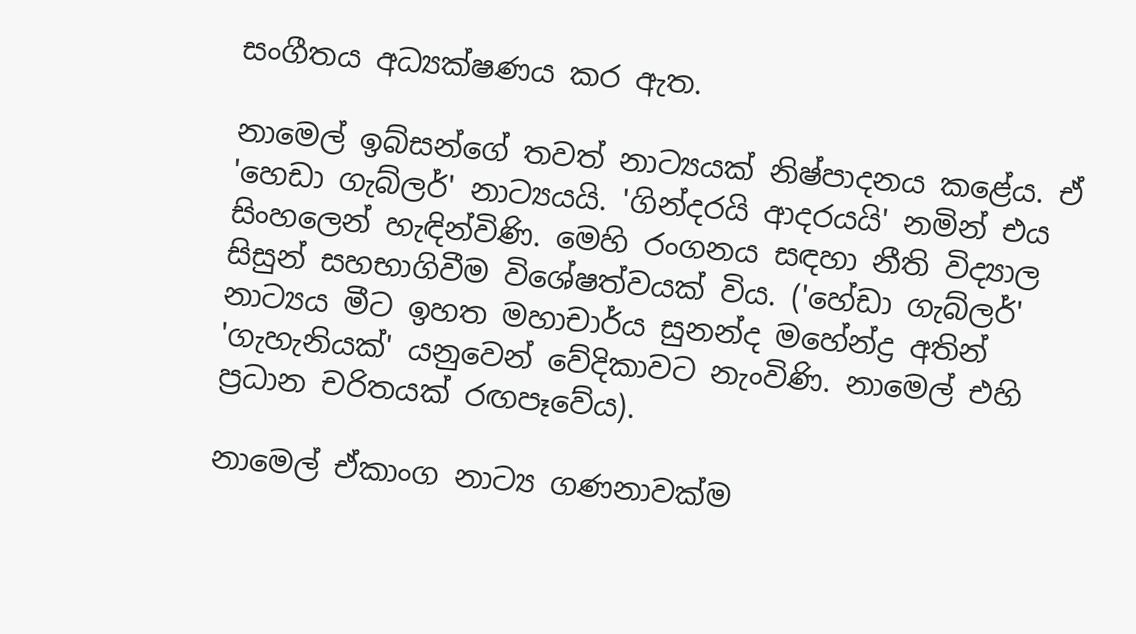සංගීතය අධ්‍යක්ෂණය කර ඇත.

නාමෙල් ඉබ්සන්ගේ තවත් නාට්‍යයක් නිෂ්පාදනය කළේය. ඒ 'හෙඩා ගැබ්ලර්' නාට්‍යයයි. 'ගින්දරයි ආදරයයි' නමින් එය සිංහලෙන් හැඳින්විණි. මෙහි රංගනය සඳහා නීති විද්‍යාල සිසුන් සහභාගිවීම විශේෂත්වයක් විය. ('හේඩා ගැබ්ලර්' නාට්‍යය මීට ඉහත මහාචාර්ය සුනන්ද මහේන්ද්‍ර අතින් 'ගැහැනියක්' යනුවෙන් වේදිකාවට නැංවිණි. නාමෙල් එහි ප්‍රධාන චරිතයක් රඟපෑවේය).

නාමෙල් ඒකාංග නාට්‍ය ගණනාවක්ම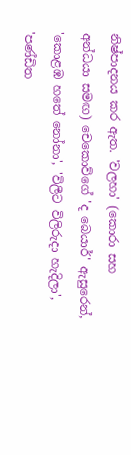නිෂ්පාදනය කර ඇත. 'වලහා' (කොරා සහ අන්ධයා සමඟ) චෙකොව්ගේ 'ද බෙයාර්' ඇසුරෙන්, 'කොළඹ හතේ නෝනා', 'විලීට විලිරුදා හැදිලා', 'පණ්ඩිත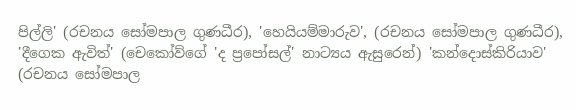පිල්ලි' (රචනය සෝමපාල ගුණධීර), 'හෙයියම්මාරුව', (රචනය සෝමපාල ගුණධීර), 'දීගෙක ඇවිත්' (චෙකෝව්ගේ 'ද ප්‍රපෝසල්' නාට්‍යය ඇසුරෙන්) 'කන්දොස්කිරියාව' (රචනය සෝමපාල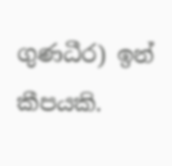ගුණධීර) ඉන් කීපයකි.